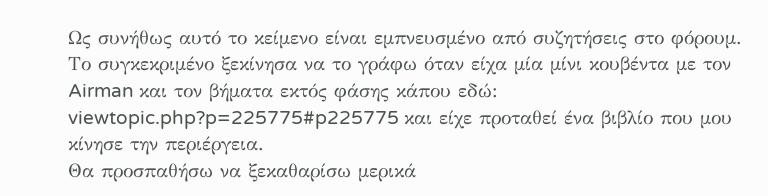Ως συνήθως αυτό το κείμενο είναι εμπνευσμένο από συζητήσεις στο φόρουμ. Το συγκεκριμένο ξεκίνησα να το γράφω όταν είχα μία μίνι κουβέντα με τον Airman και τον βήματα εκτός φάσης κάπου εδώ: viewtopic.php?p=225775#p225775 και είχε προταθεί ένα βιβλίο που μου κίνησε την περιέργεια.
Θα προσπαθήσω να ξεκαθαρίσω μερικά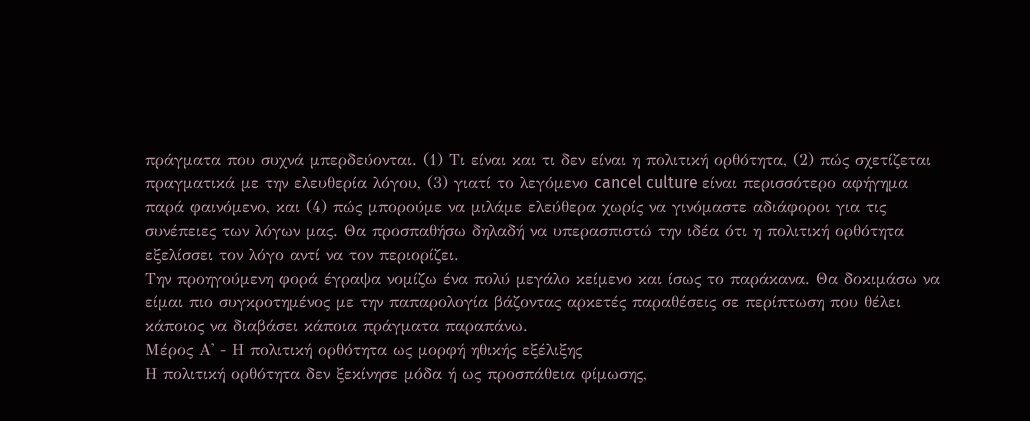πράγματα που συχνά μπερδεύονται. (1) Τι είναι και τι δεν είναι η πολιτική ορθότητα, (2) πώς σχετίζεται πραγματικά με την ελευθερία λόγου, (3) γιατί το λεγόμενο cancel culture είναι περισσότερο αφήγημα παρά φαινόμενο, και (4) πώς μπορούμε να μιλάμε ελεύθερα χωρίς να γινόμαστε αδιάφοροι για τις συνέπειες των λόγων μας. Θα προσπαθήσω δηλαδή να υπερασπιστώ την ιδέα ότι η πολιτική ορθότητα εξελίσσει τον λόγο αντί να τον περιορίζει.
Την προηγούμενη φορά έγραψα νομίζω ένα πολύ μεγάλο κείμενο και ίσως το παράκανα. Θα δοκιμάσω να είμαι πιο συγκροτημένος με την παπαρολογία βάζοντας αρκετές παραθέσεις σε περίπτωση που θέλει κάποιος να διαβάσει κάποια πράγματα παραπάνω.
Μέρος Α' - Η πολιτική ορθότητα ως μορφή ηθικής εξέλιξης
Η πολιτική ορθότητα δεν ξεκίνησε μόδα ή ως προσπάθεια φίμωσης,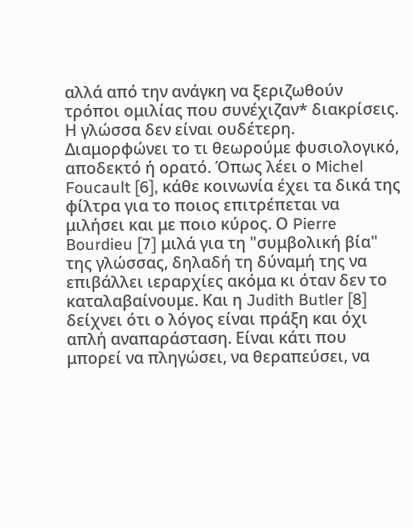αλλά από την ανάγκη να ξεριζωθούν τρόποι ομιλίας που συνέχιζαν* διακρίσεις. Η γλώσσα δεν είναι ουδέτερη. Διαμορφώνει το τι θεωρούμε φυσιολογικό, αποδεκτό ή ορατό. Όπως λέει ο Michel Foucault [6], κάθε κοινωνία έχει τα δικά της φίλτρα για το ποιος επιτρέπεται να μιλήσει και με ποιο κύρος. Ο Pierre Bourdieu [7] μιλά για τη "συμβολική βία" της γλώσσας, δηλαδή τη δύναμή της να επιβάλλει ιεραρχίες ακόμα κι όταν δεν το καταλαβαίνουμε. Και η Judith Butler [8] δείχνει ότι ο λόγος είναι πράξη και όχι απλή αναπαράσταση. Είναι κάτι που μπορεί να πληγώσει, να θεραπεύσει, να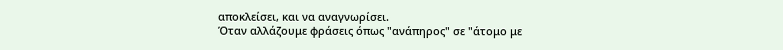αποκλείσει, και να αναγνωρίσει.
Όταν αλλάζουμε φράσεις όπως "ανάπηρος" σε "άτομο με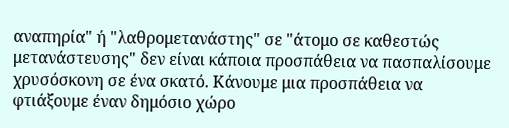αναπηρία" ή "λαθρομετανάστης" σε "άτομο σε καθεστώς μετανάστευσης" δεν είναι κάποια προσπάθεια να πασπαλίσουμε χρυσόσκονη σε ένα σκατό. Κάνουμε μια προσπάθεια να φτιάξουμε έναν δημόσιο χώρο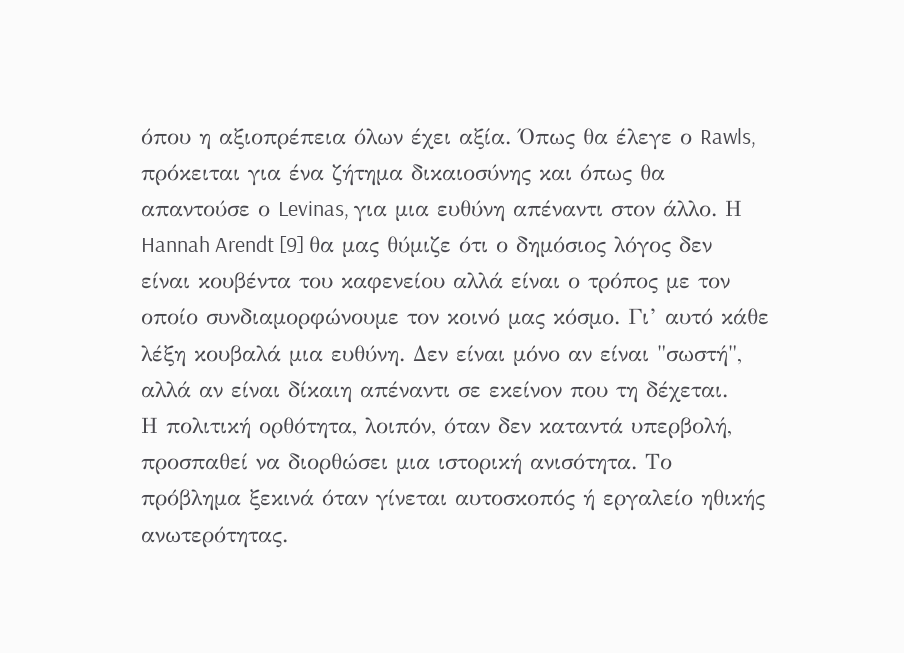όπου η αξιοπρέπεια όλων έχει αξία. Όπως θα έλεγε ο Rawls, πρόκειται για ένα ζήτημα δικαιοσύνης και όπως θα απαντούσε ο Levinas, για μια ευθύνη απέναντι στον άλλο. Η Hannah Arendt [9] θα μας θύμιζε ότι ο δημόσιος λόγος δεν είναι κουβέντα του καφενείου αλλά είναι ο τρόπος με τον οποίο συνδιαμορφώνουμε τον κοινό μας κόσμο. Γι’ αυτό κάθε λέξη κουβαλά μια ευθύνη. Δεν είναι μόνο αν είναι "σωστή", αλλά αν είναι δίκαιη απέναντι σε εκείνον που τη δέχεται.
Η πολιτική ορθότητα, λοιπόν, όταν δεν καταντά υπερβολή, προσπαθεί να διορθώσει μια ιστορική ανισότητα. Το πρόβλημα ξεκινά όταν γίνεται αυτοσκοπός ή εργαλείο ηθικής ανωτερότητας.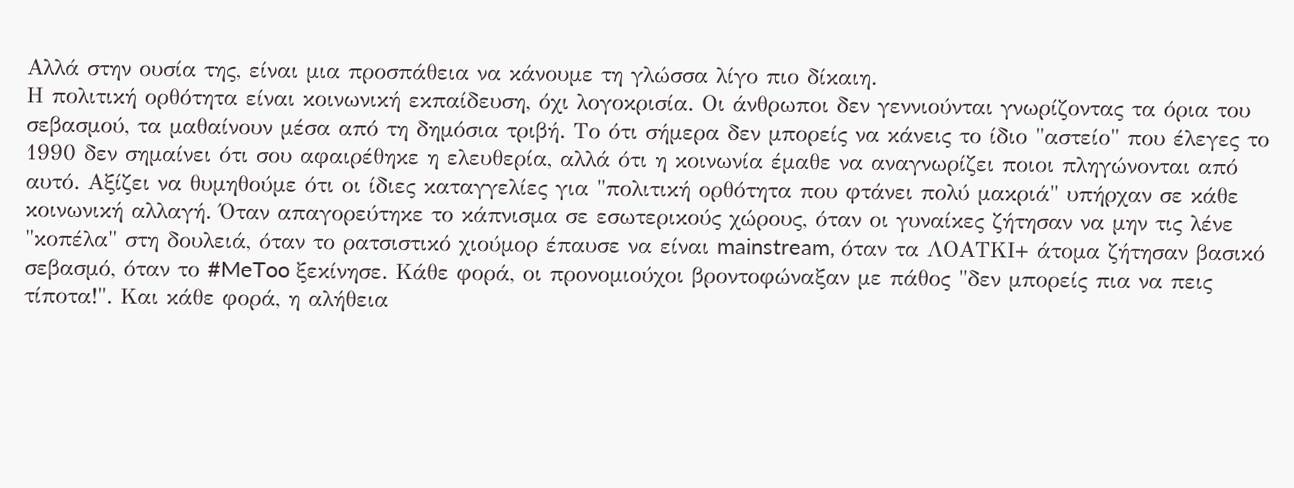Αλλά στην ουσία της, είναι μια προσπάθεια να κάνουμε τη γλώσσα λίγο πιο δίκαιη.
Η πολιτική ορθότητα είναι κοινωνική εκπαίδευση, όχι λογοκρισία. Οι άνθρωποι δεν γεννιούνται γνωρίζοντας τα όρια του σεβασμού, τα μαθαίνουν μέσα από τη δημόσια τριβή. Το ότι σήμερα δεν μπορείς να κάνεις το ίδιο "αστείο" που έλεγες το 1990 δεν σημαίνει ότι σου αφαιρέθηκε η ελευθερία, αλλά ότι η κοινωνία έμαθε να αναγνωρίζει ποιοι πληγώνονται από αυτό. Αξίζει να θυμηθούμε ότι οι ίδιες καταγγελίες για "πολιτική ορθότητα που φτάνει πολύ μακριά" υπήρχαν σε κάθε κοινωνική αλλαγή. Όταν απαγορεύτηκε το κάπνισμα σε εσωτερικούς χώρους, όταν οι γυναίκες ζήτησαν να μην τις λένε "κοπέλα" στη δουλειά, όταν το ρατσιστικό χιούμορ έπαυσε να είναι mainstream, όταν τα ΛΟΑΤΚΙ+ άτομα ζήτησαν βασικό σεβασμό, όταν το #MeToo ξεκίνησε. Κάθε φορά, οι προνομιούχοι βροντοφώναξαν με πάθος "δεν μπορείς πια να πεις τίποτα!". Και κάθε φορά, η αλήθεια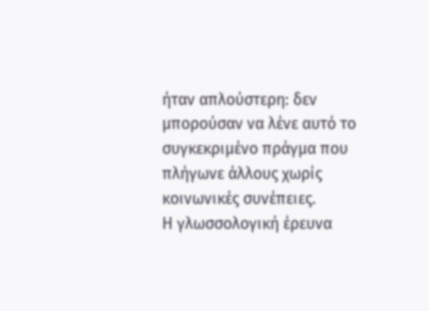ήταν απλούστερη: δεν μπορούσαν να λένε αυτό το συγκεκριμένο πράγμα που πλήγωνε άλλους χωρίς κοινωνικές συνέπειες.
Η γλωσσολογική έρευνα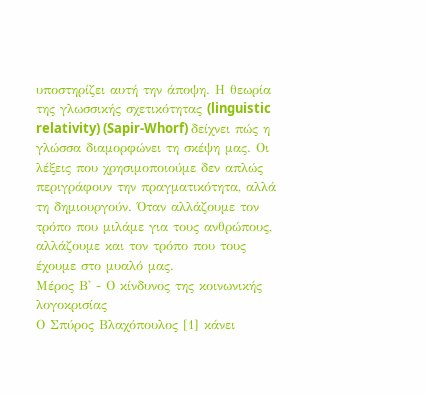υποστηρίζει αυτή την άποψη. Η θεωρία της γλωσσικής σχετικότητας (linguistic relativity) (Sapir-Whorf) δείχνει πώς η γλώσσα διαμορφώνει τη σκέψη μας. Oι λέξεις που χρησιμοποιούμε δεν απλώς περιγράφουν την πραγματικότητα, αλλά τη δημιουργούν. Όταν αλλάζουμε τον τρόπο που μιλάμε για τους ανθρώπους, αλλάζουμε και τον τρόπο που τους έχουμε στο μυαλό μας.
Μέρος Β' - Ο κίνδυνος της κοινωνικής λογοκρισίας
Ο Σπύρος Βλαχόπουλος [1] κάνει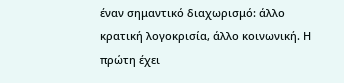έναν σημαντικό διαχωρισμό: άλλο κρατική λογοκρισία, άλλο κοινωνική. Η πρώτη έχει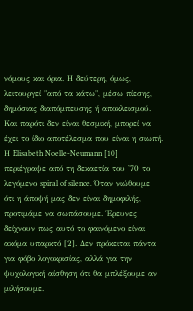νόμους και όρια. Η δεύτερη, όμως, λειτουργεί "από τα κάτω", μέσω πίεσης, δημόσιας διαπόμπευσης ή αποκλεισμού. Και παρότι δεν είναι θεσμική, μπορεί να έχει το ίδιο αποτέλεσμα που είναι η σιωπή. Η Elisabeth Noelle-Neumann [10] περιέγραψε από τη δεκαετία του '70 το λεγόμενο spiral of silence. Όταν νιώθουμε ότι η άποψή μας δεν είναι δημοφιλής, προτιμάμε να σωπάσουμε. Έρευνες δείχνουν πως αυτό το φαινόμενο είναι ακόμα υπαρκτό [2]. Δεν πρόκειται πάντα για φόβο λογοκρισίας, αλλά για την ψυχολογική αίσθηση ότι θα μπλέξουμε αν μιλήσουμε.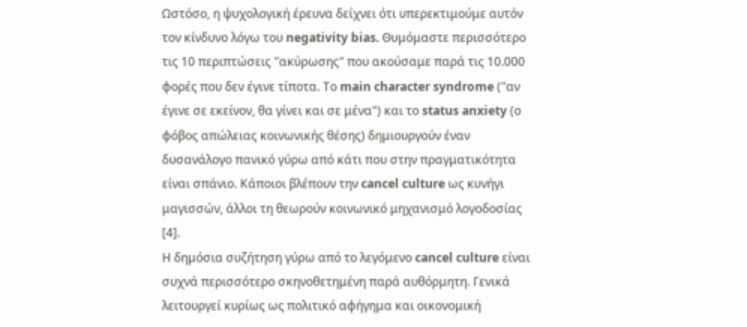Ωστόσο, η ψυχολογική έρευνα δείχνει ότι υπερεκτιμούμε αυτόν τον κίνδυνο λόγω του negativity bias. Θυμόμαστε περισσότερο τις 10 περιπτώσεις "ακύρωσης" που ακούσαμε παρά τις 10.000 φορές που δεν έγινε τίποτα. Το main character syndrome ("αν έγινε σε εκείνον, θα γίνει και σε μένα") και το status anxiety (ο φόβος απώλειας κοινωνικής θέσης) δημιουργούν έναν δυσανάλογο πανικό γύρω από κάτι που στην πραγματικότητα είναι σπάνιο. Κάποιοι βλέπουν την cancel culture ως κυνήγι μαγισσών, άλλοι τη θεωρούν κοινωνικό μηχανισμό λογοδοσίας [4].
Η δημόσια συζήτηση γύρω από το λεγόμενο cancel culture είναι συχνά περισσότερο σκηνοθετημένη παρά αυθόρμητη. Γενικά λειτουργεί κυρίως ως πολιτικό αφήγημα και οικονομική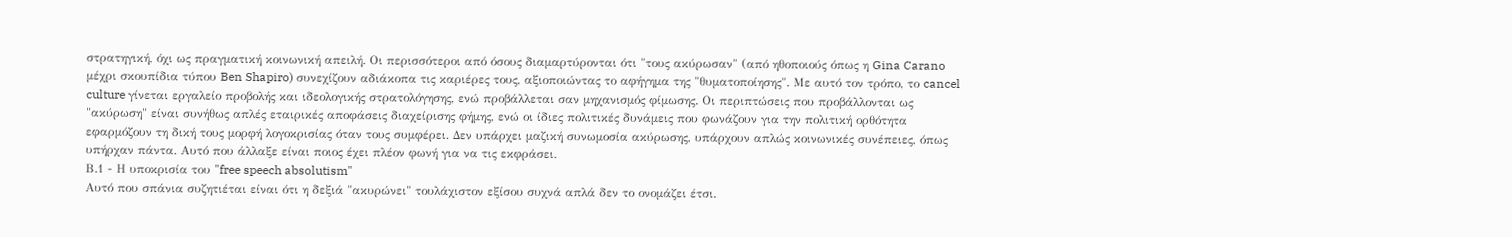στρατηγική, όχι ως πραγματική κοινωνική απειλή. Οι περισσότεροι από όσους διαμαρτύρονται ότι "τους ακύρωσαν" (από ηθοποιούς όπως η Gina Carano μέχρι σκουπίδια τύπου Ben Shapiro) συνεχίζουν αδιάκοπα τις καριέρες τους, αξιοποιώντας το αφήγημα της "θυματοποίησης". Με αυτό τον τρόπο, το cancel culture γίνεται εργαλείο προβολής και ιδεολογικής στρατολόγησης, ενώ προβάλλεται σαν μηχανισμός φίμωσης. Οι περιπτώσεις που προβάλλονται ως "ακύρωση" είναι συνήθως απλές εταιρικές αποφάσεις διαχείρισης φήμης, ενώ οι ίδιες πολιτικές δυνάμεις που φωνάζουν για την πολιτική ορθότητα εφαρμόζουν τη δική τους μορφή λογοκρισίας όταν τους συμφέρει. Δεν υπάρχει μαζική συνωμοσία ακύρωσης, υπάρχουν απλώς κοινωνικές συνέπειες, όπως υπήρχαν πάντα. Αυτό που άλλαξε είναι ποιος έχει πλέον φωνή για να τις εκφράσει.
Β.1 - Η υποκρισία του "free speech absolutism"
Αυτό που σπάνια συζητιέται είναι ότι η δεξιά "ακυρώνει" τουλάχιστον εξίσου συχνά απλά δεν το ονομάζει έτσι.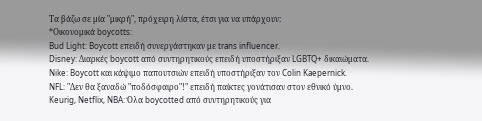Τα βάζω σε μία "μικρή", πρόχειρη λίστα, έτσι για να υπάρχουν:
*Οικονομικά boycotts:
Bud Light: Boycott επειδή συνεργάστηκαν με trans influencer.
Disney: Διαρκές boycott από συντηρητικούς επειδή υποστήριξαν LGBTQ+ δικαιώματα.
Nike: Boycott και κάψιμο παπουτσιών επειδή υποστήριξαν τον Colin Kaepernick.
NFL: "Δεν θα ξαναδώ "ποδόσφαιρο"!" επειδή παίκτες γονάτισαν στον εθνικό ύμνο.
Keurig, Netflix, NBA: Όλα boycotted από συντηρητικούς για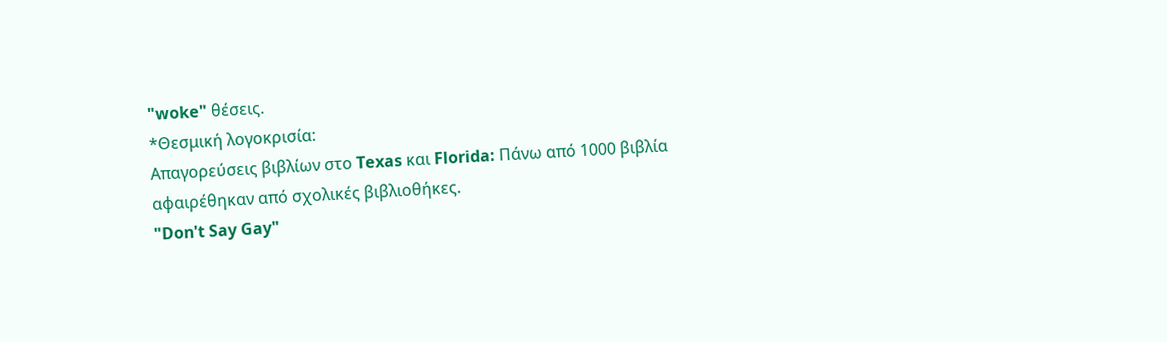"woke" θέσεις.
*Θεσμική λογοκρισία:
Απαγορεύσεις βιβλίων στο Texas και Florida: Πάνω από 1000 βιβλία αφαιρέθηκαν από σχολικές βιβλιοθήκες.
"Don't Say Gay"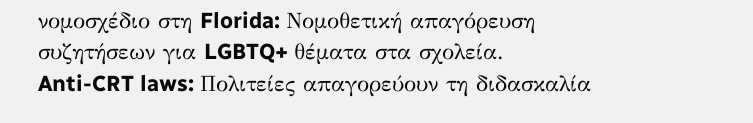νομοσχέδιο στη Florida: Νομοθετική απαγόρευση συζητήσεων για LGBTQ+ θέματα στα σχολεία.
Anti-CRT laws: Πολιτείες απαγορεύουν τη διδασκαλία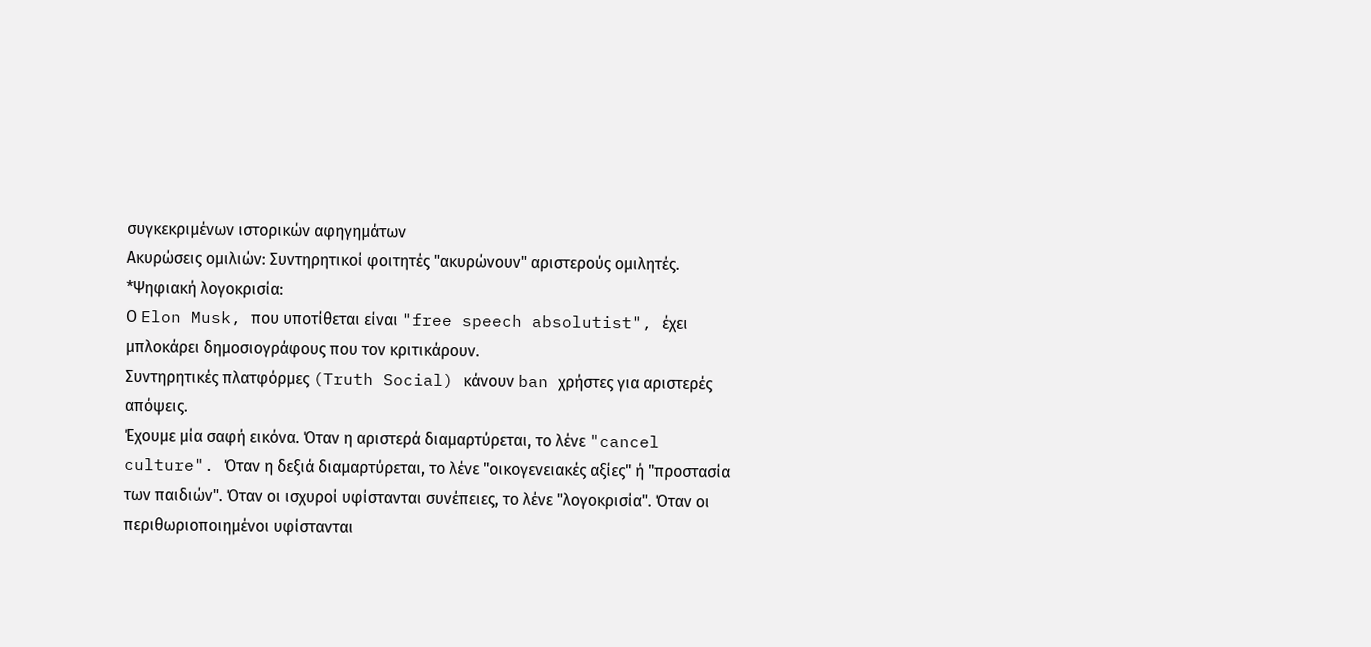συγκεκριμένων ιστορικών αφηγημάτων
Ακυρώσεις ομιλιών: Συντηρητικοί φοιτητές "ακυρώνουν" αριστερούς ομιλητές.
*Ψηφιακή λογοκρισία:
Ο Elon Musk, που υποτίθεται είναι "free speech absolutist", έχει μπλοκάρει δημοσιογράφους που τον κριτικάρουν.
Συντηρητικές πλατφόρμες (Truth Social) κάνουν ban χρήστες για αριστερές απόψεις.
Έχουμε μία σαφή εικόνα. Όταν η αριστερά διαμαρτύρεται, το λένε "cancel culture". Όταν η δεξιά διαμαρτύρεται, το λένε "οικογενειακές αξίες" ή "προστασία των παιδιών". Όταν οι ισχυροί υφίστανται συνέπειες, το λένε "λογοκρισία". Όταν οι περιθωριοποιημένοι υφίστανται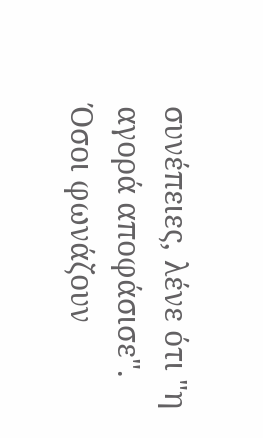συνέπειες, λένε ότι "η αγορά αποφάσισε".
Όσοι φωνάζουν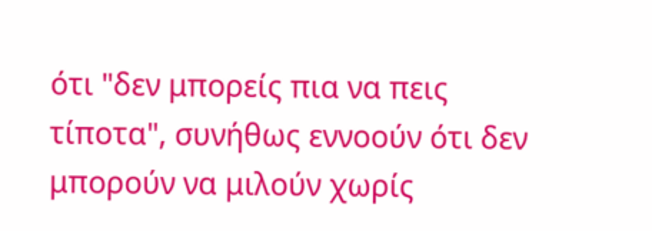ότι "δεν μπορείς πια να πεις τίποτα", συνήθως εννοούν ότι δεν μπορούν να μιλούν χωρίς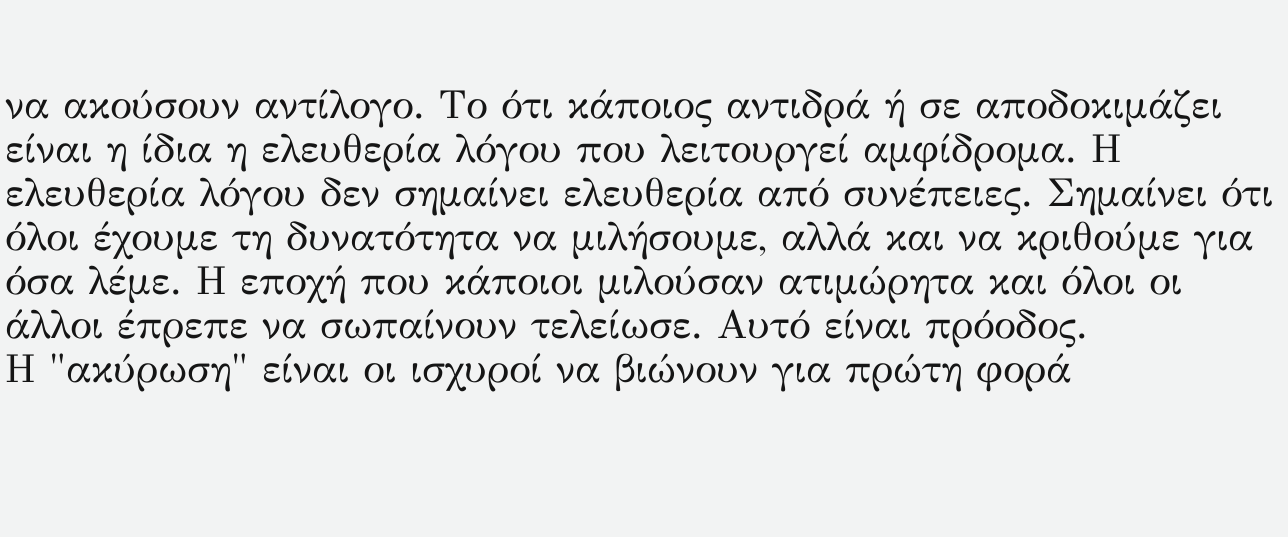να ακούσουν αντίλογο. Το ότι κάποιος αντιδρά ή σε αποδοκιμάζει είναι η ίδια η ελευθερία λόγου που λειτουργεί αμφίδρομα. Η ελευθερία λόγου δεν σημαίνει ελευθερία από συνέπειες. Σημαίνει ότι όλοι έχουμε τη δυνατότητα να μιλήσουμε, αλλά και να κριθούμε για όσα λέμε. Η εποχή που κάποιοι μιλούσαν ατιμώρητα και όλοι οι άλλοι έπρεπε να σωπαίνουν τελείωσε. Αυτό είναι πρόοδος.
Η "ακύρωση" είναι οι ισχυροί να βιώνουν για πρώτη φορά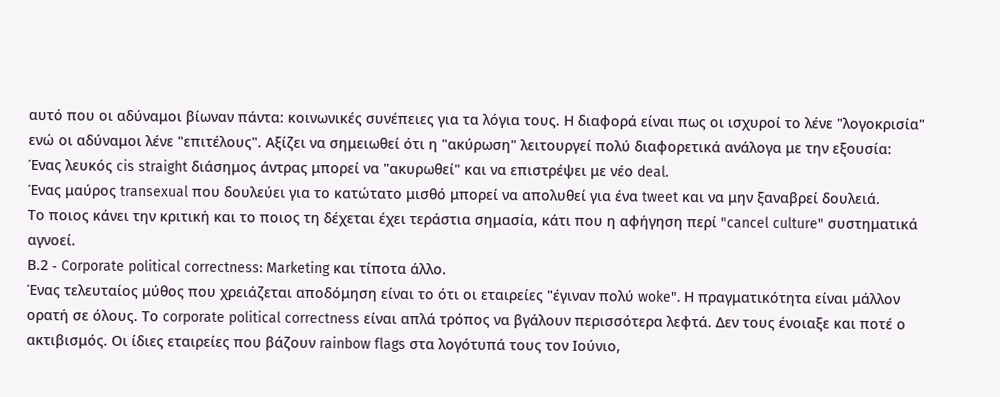αυτό που οι αδύναμοι βίωναν πάντα: κοινωνικές συνέπειες για τα λόγια τους. Η διαφορά είναι πως οι ισχυροί το λένε "λογοκρισία" ενώ οι αδύναμοι λένε "επιτέλους". Αξίζει να σημειωθεί ότι η "ακύρωση" λειτουργεί πολύ διαφορετικά ανάλογα με την εξουσία:
Ένας λευκός cis straight διάσημος άντρας μπορεί να "ακυρωθεί" και να επιστρέψει με νέο deal.
Ένας μαύρος transexual που δουλεύει για το κατώτατο μισθό μπορεί να απολυθεί για ένα tweet και να μην ξαναβρεί δουλειά.
Το ποιος κάνει την κριτική και το ποιος τη δέχεται έχει τεράστια σημασία, κάτι που η αφήγηση περί "cancel culture" συστηματικά αγνοεί.
Β.2 - Corporate political correctness: Marketing και τίποτα άλλο.
Ένας τελευταίος μύθος που χρειάζεται αποδόμηση είναι το ότι οι εταιρείες "έγιναν πολύ woke". Η πραγματικότητα είναι μάλλον ορατή σε όλους. Το corporate political correctness είναι απλά τρόπος να βγάλουν περισσότερα λεφτά. Δεν τους ένοιαξε και ποτέ ο ακτιβισμός. Οι ίδιες εταιρείες που βάζουν rainbow flags στα λογότυπά τους τον Ιούνιο,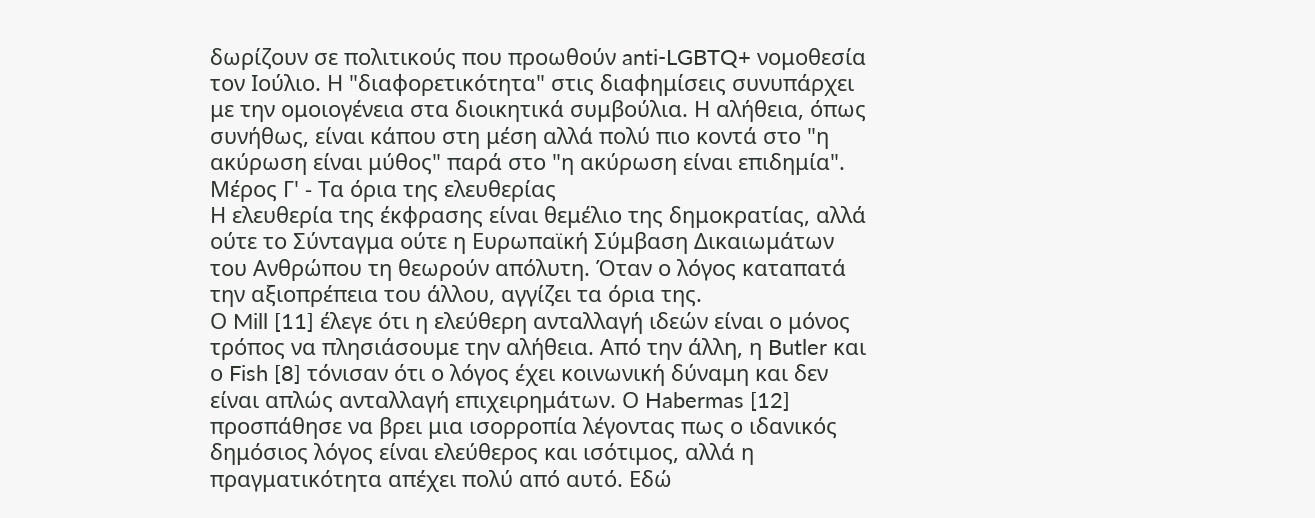δωρίζουν σε πολιτικούς που προωθούν anti-LGBTQ+ νομοθεσία τον Ιούλιο. Η "διαφορετικότητα" στις διαφημίσεις συνυπάρχει με την ομοιογένεια στα διοικητικά συμβούλια. Η αλήθεια, όπως συνήθως, είναι κάπου στη μέση αλλά πολύ πιο κοντά στο "η ακύρωση είναι μύθος" παρά στο "η ακύρωση είναι επιδημία".
Μέρος Γ' - Τα όρια της ελευθερίας
Η ελευθερία της έκφρασης είναι θεμέλιο της δημοκρατίας, αλλά ούτε το Σύνταγμα ούτε η Ευρωπαϊκή Σύμβαση Δικαιωμάτων του Ανθρώπου τη θεωρούν απόλυτη. Όταν ο λόγος καταπατά την αξιοπρέπεια του άλλου, αγγίζει τα όρια της.
Ο Mill [11] έλεγε ότι η ελεύθερη ανταλλαγή ιδεών είναι ο μόνος τρόπος να πλησιάσουμε την αλήθεια. Από την άλλη, η Butler και ο Fish [8] τόνισαν ότι ο λόγος έχει κοινωνική δύναμη και δεν είναι απλώς ανταλλαγή επιχειρημάτων. Ο Habermas [12] προσπάθησε να βρει μια ισορροπία λέγοντας πως ο ιδανικός δημόσιος λόγος είναι ελεύθερος και ισότιμος, αλλά η πραγματικότητα απέχει πολύ από αυτό. Εδώ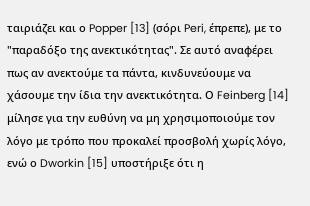ταιριάζει και ο Popper [13] (σόρι Peri, έπρεπε), με το "παραδόξο της ανεκτικότητας". Σε αυτό αναφέρει πως αν ανεκτούμε τα πάντα, κινδυνεύουμε να χάσουμε την ίδια την ανεκτικότητα. Ο Feinberg [14] μίλησε για την ευθύνη να μη χρησιμοποιούμε τον λόγο με τρόπο που προκαλεί προσβολή χωρίς λόγο, ενώ ο Dworkin [15] υποστήριξε ότι η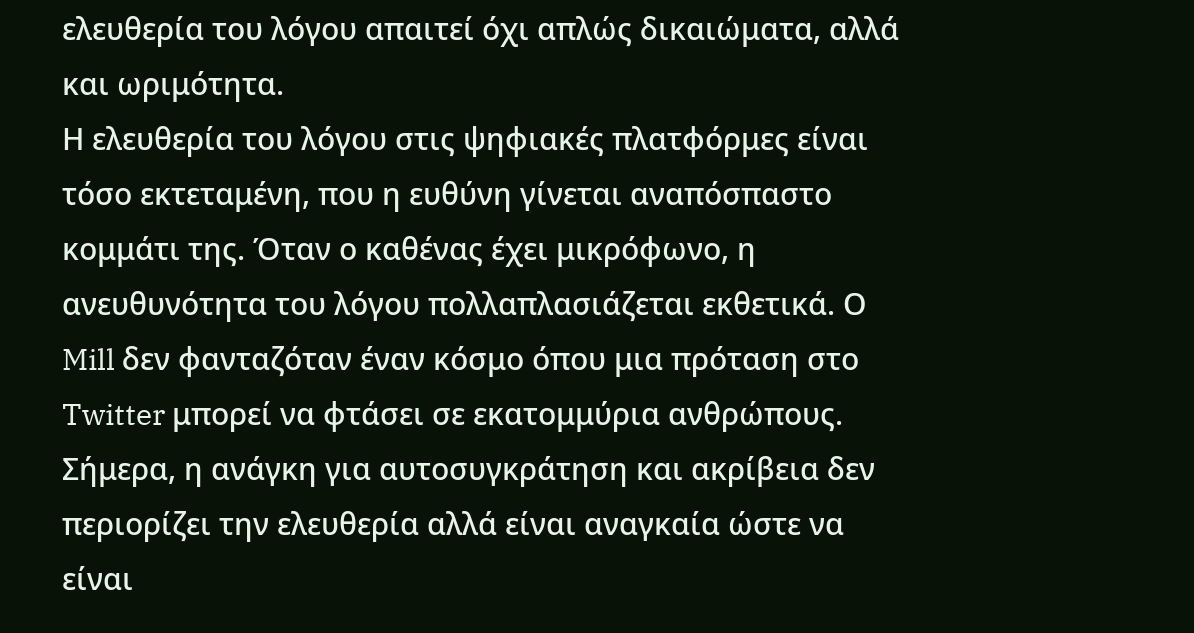ελευθερία του λόγου απαιτεί όχι απλώς δικαιώματα, αλλά και ωριμότητα.
Η ελευθερία του λόγου στις ψηφιακές πλατφόρμες είναι τόσο εκτεταμένη, που η ευθύνη γίνεται αναπόσπαστο κομμάτι της. Όταν ο καθένας έχει μικρόφωνο, η ανευθυνότητα του λόγου πολλαπλασιάζεται εκθετικά. Ο Mill δεν φανταζόταν έναν κόσμο όπου μια πρόταση στο Twitter μπορεί να φτάσει σε εκατομμύρια ανθρώπους. Σήμερα, η ανάγκη για αυτοσυγκράτηση και ακρίβεια δεν περιορίζει την ελευθερία αλλά είναι αναγκαία ώστε να είναι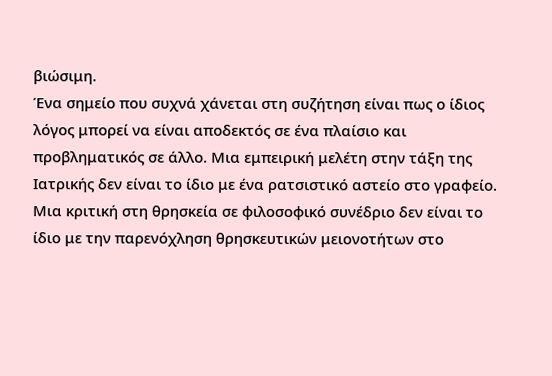βιώσιμη.
Ένα σημείο που συχνά χάνεται στη συζήτηση είναι πως ο ίδιος λόγος μπορεί να είναι αποδεκτός σε ένα πλαίσιο και προβληματικός σε άλλο. Μια εμπειρική μελέτη στην τάξη της Ιατρικής δεν είναι το ίδιο με ένα ρατσιστικό αστείο στο γραφείο. Μια κριτική στη θρησκεία σε φιλοσοφικό συνέδριο δεν είναι το ίδιο με την παρενόχληση θρησκευτικών μειονοτήτων στο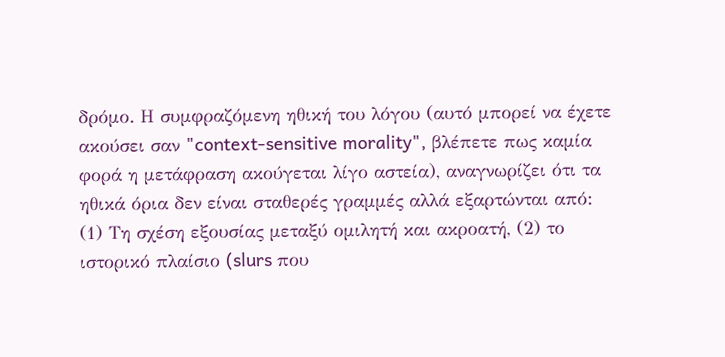δρόμο. Η συμφραζόμενη ηθική του λόγου (αυτό μπορεί να έχετε ακούσει σαν "context-sensitive morality", βλέπετε πως καμία φορά η μετάφραση ακούγεται λίγο αστεία), αναγνωρίζει ότι τα ηθικά όρια δεν είναι σταθερές γραμμές αλλά εξαρτώνται από: (1) Τη σχέση εξουσίας μεταξύ ομιλητή και ακροατή, (2) το ιστορικό πλαίσιο (slurs που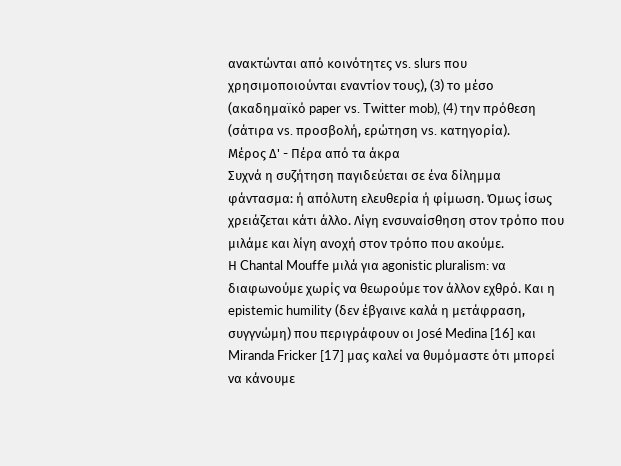ανακτώνται από κοινότητες vs. slurs που χρησιμοποιούνται εναντίον τους), (3) το μέσο (ακαδημαϊκό paper vs. Twitter mob), (4) την πρόθεση (σάτιρα vs. προσβολή, ερώτηση vs. κατηγορία).
Μέρος Δ' - Πέρα από τα άκρα
Συχνά η συζήτηση παγιδεύεται σε ένα δίλημμα φάντασμα: ή απόλυτη ελευθερία ή φίμωση. Όμως ίσως χρειάζεται κάτι άλλο. Λίγη ενσυναίσθηση στον τρόπο που μιλάμε και λίγη ανοχή στον τρόπο που ακούμε.
Η Chantal Mouffe μιλά για agonistic pluralism: να διαφωνούμε χωρίς να θεωρούμε τον άλλον εχθρό. Και η epistemic humility (δεν έβγαινε καλά η μετάφραση, συγγνώμη) που περιγράφουν οι José Medina [16] και Miranda Fricker [17] μας καλεί να θυμόμαστε ότι μπορεί να κάνουμε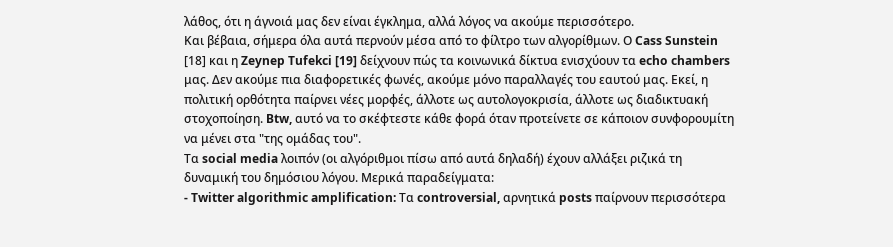λάθος, ότι η άγνοιά μας δεν είναι έγκλημα, αλλά λόγος να ακούμε περισσότερο.
Και βέβαια, σήμερα όλα αυτά περνούν μέσα από το φίλτρο των αλγορίθμων. Ο Cass Sunstein [18] και η Zeynep Tufekci [19] δείχνουν πώς τα κοινωνικά δίκτυα ενισχύουν τα echo chambers μας. Δεν ακούμε πια διαφορετικές φωνές, ακούμε μόνο παραλλαγές του εαυτού μας. Εκεί, η πολιτική ορθότητα παίρνει νέες μορφές, άλλοτε ως αυτολογοκρισία, άλλοτε ως διαδικτυακή στοχοποίηση. Btw, αυτό να το σκέφτεστε κάθε φορά όταν προτείνετε σε κάποιον συνφορουμίτη να μένει στα "της ομάδας του".
Τα social media λοιπόν (οι αλγόριθμοι πίσω από αυτά δηλαδή) έχουν αλλάξει ριζικά τη δυναμική του δημόσιου λόγου. Μερικά παραδείγματα:
- Twitter algorithmic amplification: Τα controversial, αρνητικά posts παίρνουν περισσότερα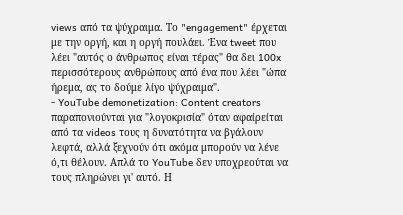views από τα ψύχραιμα. Το "engagement" έρχεται με την οργή, και η οργή πουλάει. Ένα tweet που λέει "αυτός ο άνθρωπος είναι τέρας" θα δει 100x περισσότερους ανθρώπους από ένα που λέει "ώπα ήρεμα, ας το δούμε λίγο ψύχραιμα".
- YouTube demonetization: Content creators παραπονιούνται για "λογοκρισία" όταν αφαίρείται από τα videos τους η δυνατότητα να βγάλουν λεφτά, αλλά ξεχνούν ότι ακόμα μπορούν να λένε ό,τι θέλουν. Απλά το YouTube δεν υποχρεούται να τους πληρώνει γι' αυτό. Η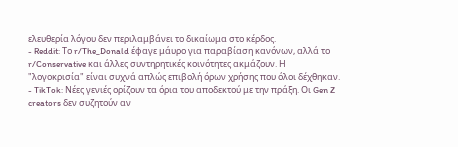ελευθερία λόγου δεν περιλαμβάνει το δικαίωμα στο κέρδος.
- Reddit: Το r/The_Donald έφαγε μάυρο για παραβίαση κανόνων, αλλά το r/Conservative και άλλες συντηρητικές κοινότητες ακμάζουν. Η "λογοκρισία" είναι συχνά απλώς επιβολή όρων χρήσης που όλοι δέχθηκαν.
- TikTok: Νέες γενιές ορίζουν τα όρια του αποδεκτού με την πράξη. Οι Gen Z creators δεν συζητούν αν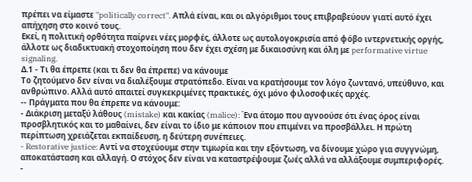πρέπει να είμαστε "politically correct". Απλά είναι, και οι αλγόριθμοι τους επιβραβεύουν γιατί αυτό έχει απήχηση στο κοινό τους.
Εκεί, η πολιτική ορθότητα παίρνει νέες μορφές, άλλοτε ως αυτολογοκρισία από φόβο ιντερνετικής οργής, άλλοτε ως διαδικτυακή στοχοποίηση που δεν έχει σχέση με δικαιοσύνη και όλη με performative virtue signaling.
Δ.1 - Τι θα έπρεπε (και τι δεν θα έπρεπε) να κάνουμε
Το ζητούμενο δεν είναι να διαλέξουμε στρατόπεδο. Είναι να κρατήσουμε τον λόγο ζωντανό, υπεύθυνο, και ανθρώπινο. Αλλά αυτό απαιτεί συγκεκριμένες πρακτικές, όχι μόνο φιλοσοφικές αρχές.
-- Πράγματα που θα έπρεπε να κάνουμε:
- Διάκριση μεταξύ λάθους (mistake) και κακίας (malice): Ένα άτομο που αγνοούσε ότι ένας όρος είναι προσβλητικός και το μαθαίνει, δεν είναι το ίδιο με κάποιον που επιμένει να προσβάλλει. Η πρώτη περίπτωση χρειάζεται εκπαίδευση, η δεύτερη συνέπειες.
- Restorative justice: Αντί να στοχεύουμε στην τιμωρία και την εξόντωση, να δίνουμε χώρο για συγγνώμη, αποκατάσταση και αλλαγή. Ο στόχος δεν είναι να καταστρέψουμε ζωές αλλά να αλλάξουμε συμπεριφορές.
-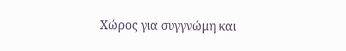Χώρος για συγγνώμη και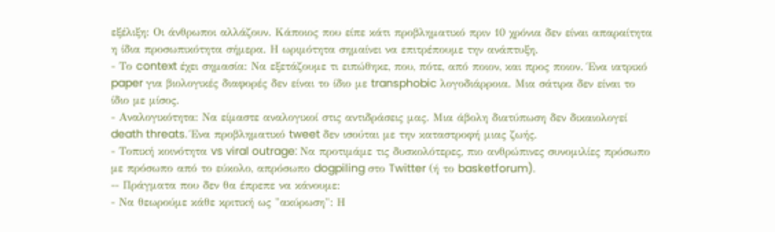εξέλιξη: Οι άνθρωποι αλλάζουν. Κάποιος που είπε κάτι προβληματικό πριν 10 χρόνια δεν είναι απαραίτητα η ίδια προσωπικότητα σήμερα. Η ωριμότητα σημαίνει να επιτρέπουμε την ανάπτυξη.
- Το context έχει σημασία: Να εξετάζουμε τι ειπώθηκε, που, πότε, από ποιον, και προς ποιον. Ένα ιατρικό paper για βιολογικές διαφορές δεν είναι το ίδιο με transphobic λογοδιάρροια. Μια σάτιρα δεν είναι το ίδιο με μίσος.
- Αναλογικότητα: Να είμαστε αναλογικοί στις αντιδράσεις μας. Μια άβολη διατύπωση δεν δικαιολογεί death threats. Ένα προβληματικό tweet δεν ισούται με την καταστροφή μιας ζωής.
- Τοπική κοινότητα vs viral outrage: Να προτιμάμε τις δυσκολότερες, πιο ανθρώπινες συνομιλίες πρόσωπο με πρόσωπο από το εύκολο, απρόσωπο dogpiling στο Twitter (ή το basketforum).
-- Πράγματα που δεν θα έπρεπε να κάνουμε:
- Να θεωρούμε κάθε κριτική ως "ακύρωση": Η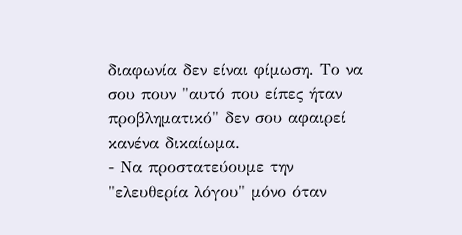διαφωνία δεν είναι φίμωση. Το να σου πουν "αυτό που είπες ήταν προβληματικό" δεν σου αφαιρεί κανένα δικαίωμα.
- Να προστατεύουμε την "ελευθερία λόγου" μόνο όταν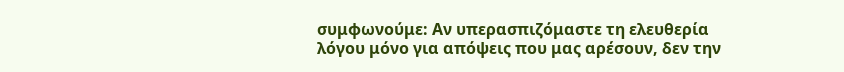συμφωνούμε: Αν υπερασπιζόμαστε τη ελευθερία λόγου μόνο για απόψεις που μας αρέσουν, δεν την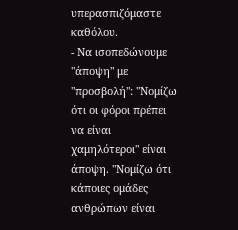υπερασπιζόμαστε καθόλου.
- Να ισοπεδώνουμε "άποψη" με "προσβολή": "Νομίζω ότι οι φόροι πρέπει να είναι χαμηλότεροι" είναι άποψη. "Νομίζω ότι κάποιες ομάδες ανθρώπων είναι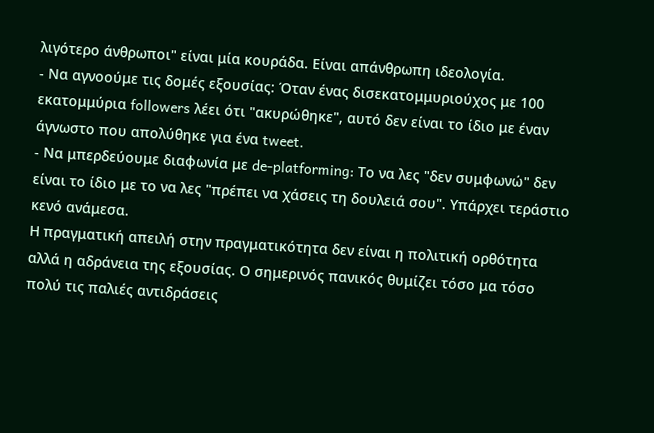λιγότερο άνθρωποι" είναι μία κουράδα. Είναι απάνθρωπη ιδεολογία.
- Να αγνοούμε τις δομές εξουσίας: Όταν ένας δισεκατομμυριούχος με 100 εκατομμύρια followers λέει ότι "ακυρώθηκε", αυτό δεν είναι το ίδιο με έναν άγνωστο που απολύθηκε για ένα tweet.
- Να μπερδεύουμε διαφωνία με de-platforming: Το να λες "δεν συμφωνώ" δεν είναι το ίδιο με το να λες "πρέπει να χάσεις τη δουλειά σου". Υπάρχει τεράστιο κενό ανάμεσα.
Η πραγματική απειλή στην πραγματικότητα δεν είναι η πολιτική ορθότητα αλλά η αδράνεια της εξουσίας. Ο σημερινός πανικός θυμίζει τόσο μα τόσο πολύ τις παλιές αντιδράσεις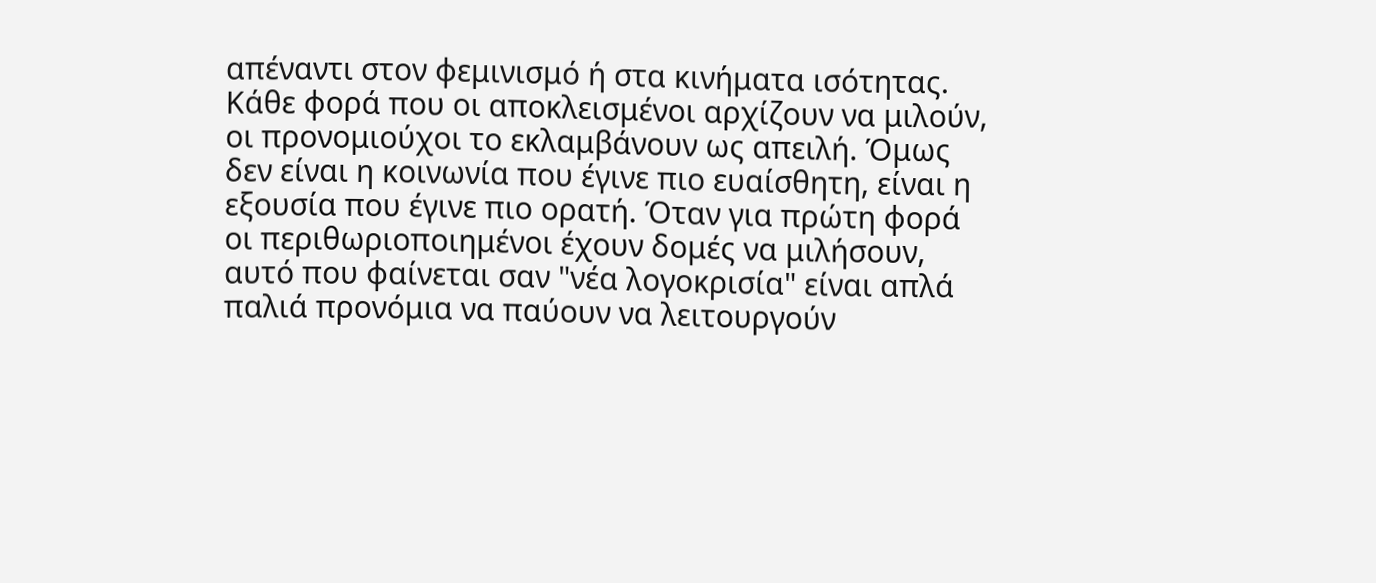απέναντι στον φεμινισμό ή στα κινήματα ισότητας. Κάθε φορά που οι αποκλεισμένοι αρχίζουν να μιλούν, οι προνομιούχοι το εκλαμβάνουν ως απειλή. Όμως δεν είναι η κοινωνία που έγινε πιο ευαίσθητη, είναι η εξουσία που έγινε πιο ορατή. Όταν για πρώτη φορά οι περιθωριοποιημένοι έχουν δομές να μιλήσουν, αυτό που φαίνεται σαν "νέα λογοκρισία" είναι απλά παλιά προνόμια να παύουν να λειτουργούν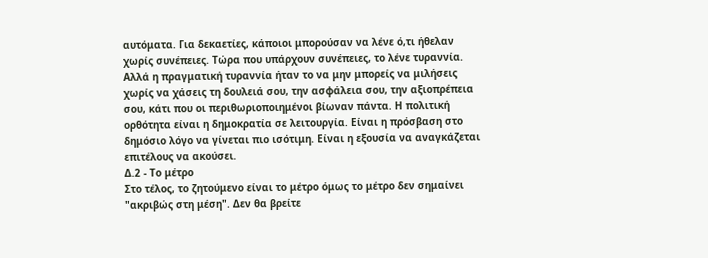αυτόματα. Για δεκαετίες, κάποιοι μπορούσαν να λένε ό,τι ήθελαν χωρίς συνέπειες. Τώρα που υπάρχουν συνέπειες, το λένε τυραννία. Αλλά η πραγματική τυραννία ήταν το να μην μπορείς να μιλήσεις χωρίς να χάσεις τη δουλειά σου, την ασφάλεια σου, την αξιοπρέπεια σου, κάτι που οι περιθωριοποιημένοι βίωναν πάντα. Η πολιτική ορθότητα είναι η δημοκρατία σε λειτουργία. Είναι η πρόσβαση στο δημόσιο λόγο να γίνεται πιο ισότιμη. Είναι η εξουσία να αναγκάζεται επιτέλους να ακούσει.
Δ.2 - Το μέτρο
Στο τέλος, το ζητούμενο είναι το μέτρο όμως το μέτρο δεν σημαίνει "ακριβώς στη μέση". Δεν θα βρείτε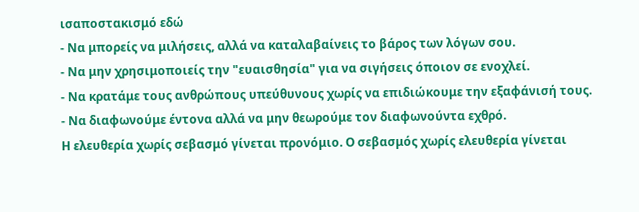ισαποστακισμό εδώ
- Να μπορείς να μιλήσεις, αλλά να καταλαβαίνεις το βάρος των λόγων σου.
- Να μην χρησιμοποιείς την "ευαισθησία" για να σιγήσεις όποιον σε ενοχλεί.
- Να κρατάμε τους ανθρώπους υπεύθυνους χωρίς να επιδιώκουμε την εξαφάνισή τους.
- Να διαφωνούμε έντονα αλλά να μην θεωρούμε τον διαφωνούντα εχθρό.
Η ελευθερία χωρίς σεβασμό γίνεται προνόμιο. Ο σεβασμός χωρίς ελευθερία γίνεται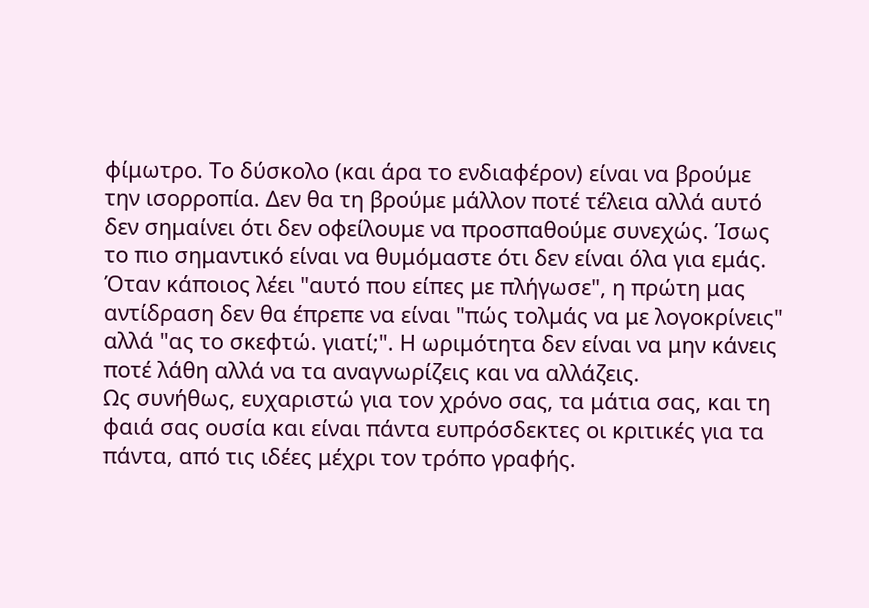φίμωτρο. Το δύσκολο (και άρα το ενδιαφέρον) είναι να βρούμε την ισορροπία. Δεν θα τη βρούμε μάλλον ποτέ τέλεια αλλά αυτό δεν σημαίνει ότι δεν οφείλουμε να προσπαθούμε συνεχώς. Ίσως το πιο σημαντικό είναι να θυμόμαστε ότι δεν είναι όλα για εμάς. Όταν κάποιος λέει "αυτό που είπες με πλήγωσε", η πρώτη μας αντίδραση δεν θα έπρεπε να είναι "πώς τολμάς να με λογοκρίνεις" αλλά "ας το σκεφτώ. γιατί;". Η ωριμότητα δεν είναι να μην κάνεις ποτέ λάθη αλλά να τα αναγνωρίζεις και να αλλάζεις.
Ως συνήθως, ευχαριστώ για τον χρόνο σας, τα μάτια σας, και τη φαιά σας ουσία και είναι πάντα ευπρόσδεκτες οι κριτικές για τα πάντα, από τις ιδέες μέχρι τον τρόπο γραφής.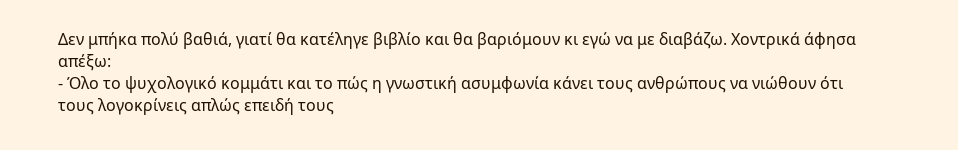Δεν μπήκα πολύ βαθιά, γιατί θα κατέληγε βιβλίο και θα βαριόμουν κι εγώ να με διαβάζω. Χοντρικά άφησα απέξω:
- Όλο το ψυχολογικό κομμάτι και το πώς η γνωστική ασυμφωνία κάνει τους ανθρώπους να νιώθουν ότι τους λογοκρίνεις απλώς επειδή τους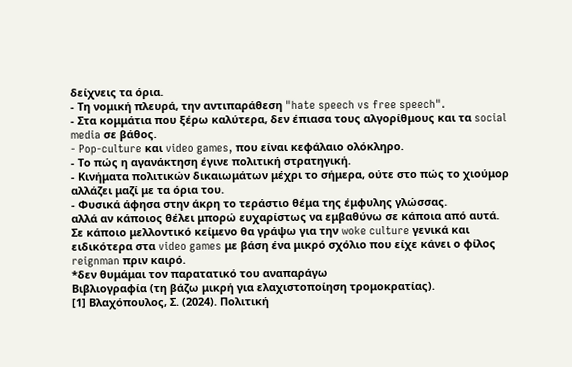δείχνεις τα όρια.
- Τη νομική πλευρά, την αντιπαράθεση "hate speech vs free speech".
- Στα κομμάτια που ξέρω καλύτερα, δεν έπιασα τους αλγορίθμους και τα social media σε βάθος.
- Pop-culture και video games, που είναι κεφάλαιο ολόκληρο.
- Το πώς η αγανάκτηση έγινε πολιτική στρατηγική.
- Κινήματα πολιτικών δικαιωμάτων μέχρι το σήμερα, ούτε στο πώς το χιούμορ αλλάζει μαζί με τα όρια του.
- Φυσικά άφησα στην άκρη το τεράστιο θέμα της έμφυλης γλώσσας.
αλλά αν κάποιος θέλει μπορώ ευχαρίστως να εμβαθύνω σε κάποια από αυτά. Σε κάποιο μελλοντικό κείμενο θα γράψω για την woke culture γενικά και ειδικότερα στα video games με βάση ένα μικρό σχόλιο που είχε κάνει ο φίλος reignman πριν καιρό.
*δεν θυμάμαι τον παρατατικό του αναπαράγω
Βιβλιογραφία (τη βάζω μικρή για ελαχιστοποίηση τρομοκρατίας).
[1] Βλαχόπουλος, Σ. (2024). Πολιτική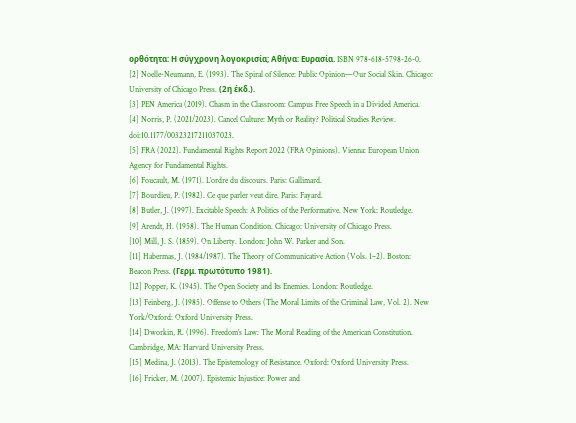ορθότητα: Η σύγχρονη λογοκρισία; Αθήνα: Ευρασία. ISBN 978-618-5798-26-0.
[2] Noelle-Neumann, E. (1993). The Spiral of Silence: Public Opinion—Our Social Skin. Chicago: University of Chicago Press. (2η έκδ.).
[3] PEN America (2019). Chasm in the Classroom: Campus Free Speech in a Divided America.
[4] Norris, P. (2021/2023). Cancel Culture: Myth or Reality? Political Studies Review. doi:10.1177/00323217211037023.
[5] FRA (2022). Fundamental Rights Report 2022 (FRA Opinions). Vienna: European Union Agency for Fundamental Rights.
[6] Foucault, M. (1971). L’ordre du discours. Paris: Gallimard.
[7] Bourdieu, P. (1982). Ce que parler veut dire. Paris: Fayard.
[8] Butler, J. (1997). Excitable Speech: A Politics of the Performative. New York: Routledge.
[9] Arendt, H. (1958). The Human Condition. Chicago: University of Chicago Press.
[10] Mill, J. S. (1859). On Liberty. London: John W. Parker and Son.
[11] Habermas, J. (1984/1987). The Theory of Communicative Action (Vols. 1–2). Boston: Beacon Press. (Γερμ. πρωτότυπο 1981).
[12] Popper, K. (1945). The Open Society and Its Enemies. London: Routledge.
[13] Feinberg, J. (1985). Offense to Others (The Moral Limits of the Criminal Law, Vol. 2). New York/Oxford: Oxford University Press.
[14] Dworkin, R. (1996). Freedom’s Law: The Moral Reading of the American Constitution. Cambridge, MA: Harvard University Press.
[15] Medina, J. (2013). The Epistemology of Resistance. Oxford: Oxford University Press.
[16] Fricker, M. (2007). Epistemic Injustice: Power and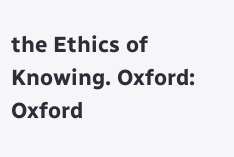the Ethics of Knowing. Oxford: Oxford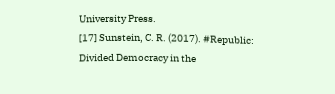University Press.
[17] Sunstein, C. R. (2017). #Republic: Divided Democracy in the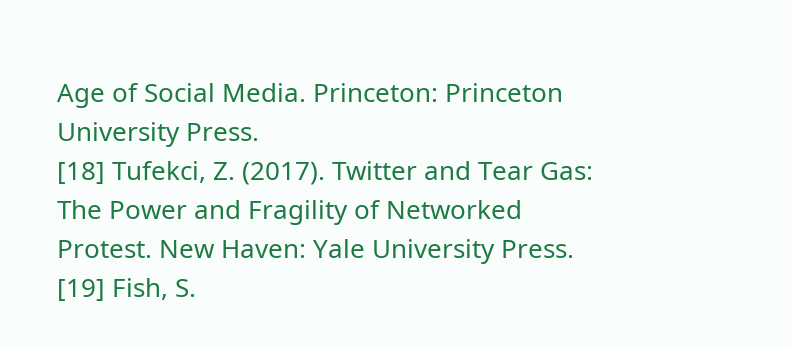Age of Social Media. Princeton: Princeton University Press.
[18] Tufekci, Z. (2017). Twitter and Tear Gas: The Power and Fragility of Networked Protest. New Haven: Yale University Press.
[19] Fish, S.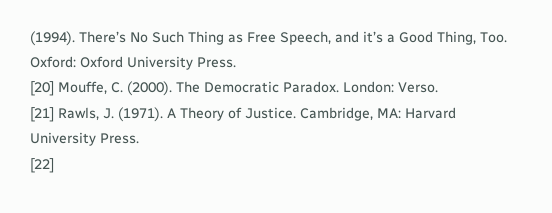(1994). There’s No Such Thing as Free Speech, and it’s a Good Thing, Too. Oxford: Oxford University Press.
[20] Mouffe, C. (2000). The Democratic Paradox. London: Verso.
[21] Rawls, J. (1971). A Theory of Justice. Cambridge, MA: Harvard University Press.
[22]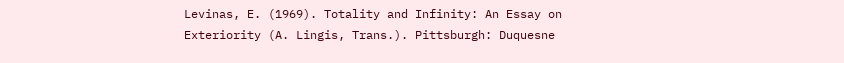Levinas, E. (1969). Totality and Infinity: An Essay on Exteriority (A. Lingis, Trans.). Pittsburgh: Duquesne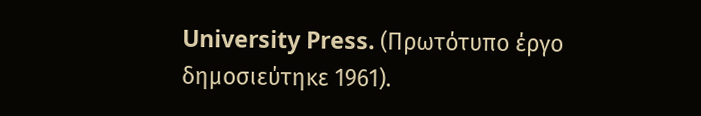University Press. (Πρωτότυπο έργο δημοσιεύτηκε 1961).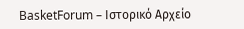BasketForum – Ιστορικό Αρχείο